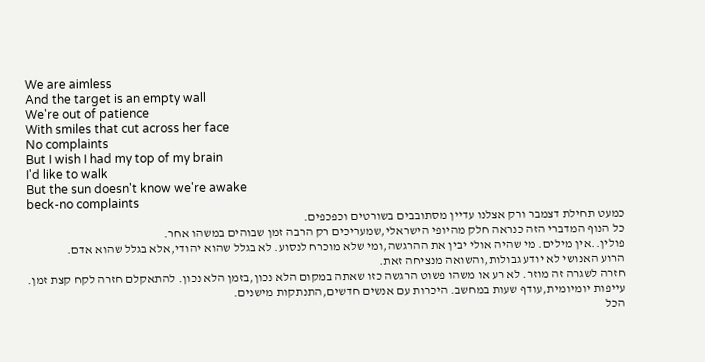We are aimless
And the target is an empty wall
We're out of patience
With smiles that cut across her face
No complaints
But I wish I had my top of my brain
I'd like to walk
But the sun doesn't know we're awake
beck-no complaints
כמעט תחילת דצמבר ורק אצלנו עדיין מסתובבים בשורטים וכפכפים.
כל הנוף המדברי הזה כנראה חלק מהיופי הישראלי,שמעריכים רק הרבה זמן שבוהים במשהו אחר.
פולין..אין מילים. מי שהיה אולי יבין את ההרגשה,ומי שלא מוכרח לנסוע. לא בגלל שהוא יהודי,אלא בגלל שהוא אדם.
הרוע האנושי לא יודע גבולות,והשואה מנציחה זאת.
חזרה לשגרה זה מוזר. לא רע או משהו פשוט הרגשה כזו שאתה במקום הלא נכון,בזמן הלא נכון. להתאקלם חזרה לקח קצת זמן.
עייפות יומיומית,עודף שעות במחשב. היכרות עם אנשים חדשים,התנתקות מישנים.
הכל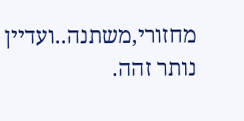מחזורי,משתנה..ועדיין נותר זהה.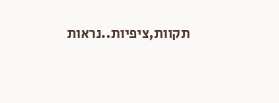תקוות,ציפיות..נראות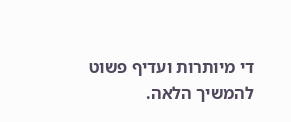די מיותרות ועדיף פשוט להמשיך הלאה.